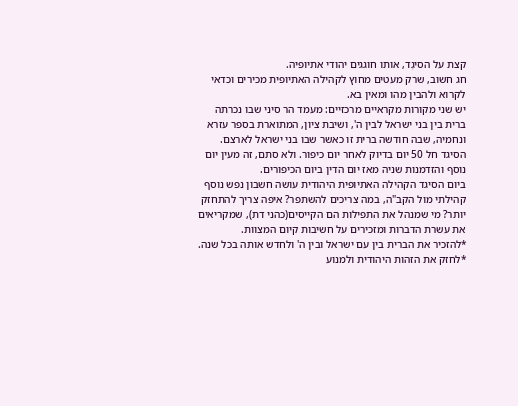קצת על הסיגְד, אותו חוגגים יהודי אתיופיה.
חג חשוב, שרק מעטים מחוץ לקהילה האתיופית מכירים וכדאי לקרוא ולהבין מהו ומאין בא.
יש שני מקורות מקראיים מרכזיים: מעמד הר סיני שבו נכרתה ברית בין בני ישראל לבין ה', ושיבת ציון, המתוארת בספר עזרא ונחמיה, שבה חודשה ברית זו כאשר שבו בני ישראל לארצם.
הסיגד חל 50 יום בדיוק לאחר יום כיפור. ולא סתם, זה מעין יום נוסף והזדמנות שניה מאז יום הדין ביום הכיפורים.
ביום הסיגד הקהילה האתיופית היהודית עושה חשבון נפש נוסף קהילתי מול הקב"ה, במה צריכים להשתפר? איפה צריך להתחזק יותר? מי שמנהל את התפילות הם הקייסים(כהני דת), שמקריאים את עשרת הדברות ומזכירים על חשיבות קיום המצוות.
*להזכיר את הברית בין עם ישראל ובין ה' ולחדש אותה בכל שנה.
*לחזק את הזהות היהודית ולמנוע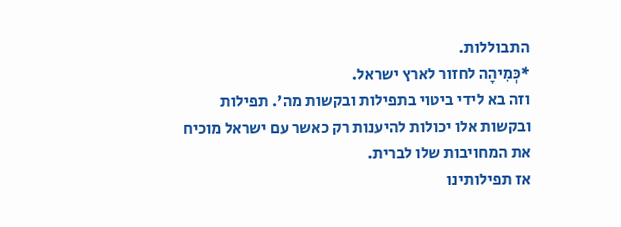התבוללות.
*כְּמִיהָה לחזור לארץ ישראל.
וזה בא לידי ביטוי בתפילות ובקשות מה'. תפילות ובקשות אלו יכולות להיענות רק כאשר עם ישראל מוכיח את המחויבות שלו לברית.
אז תפילותינו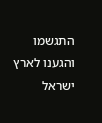התגשמו והגענו לארץ ישראל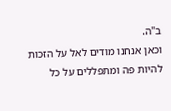ב"ה.
וכאן אנחנו מודים לאל על הזכות להיות פה ומתפללים על כל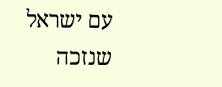עם ישראל שנזכה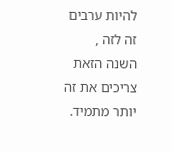להיות ערבים זה לזה , השנה הזאת צריכים את זה יותר מתמיד.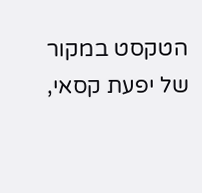הטקסט במקור של יפעת קסאי,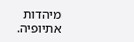מיהדות אתיופיה.